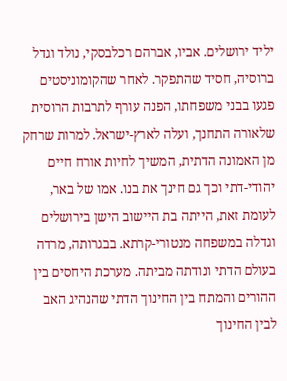יליד ירושלים. אביו, אברהם רכלבסקי, נולד וגדל ברוסיה, חסיד שהתפקר. לאחר שהקומוניסטים פגעו בבני משפחתו, הפנה עורף לתרבות הרוסית שלאורה התחנך, ועלה לארץ-ישראל. למרות שרחק מן האמונה הדתית, המשיך לחיות אורח חיים יהודי-דתי וכך גם חינך את בנו. אמו של באר, לעומת זאת, הייתה בת היישוב הישן בירושלים וגדלה במשפחה מנטורי-קרתא. בבגרותה, מרדה בעולם הדתי ונודתה מביתה. מערכת היחסים בין ההורים והמתח בין החינוך הדתי שהנהיג האב לבין החינוך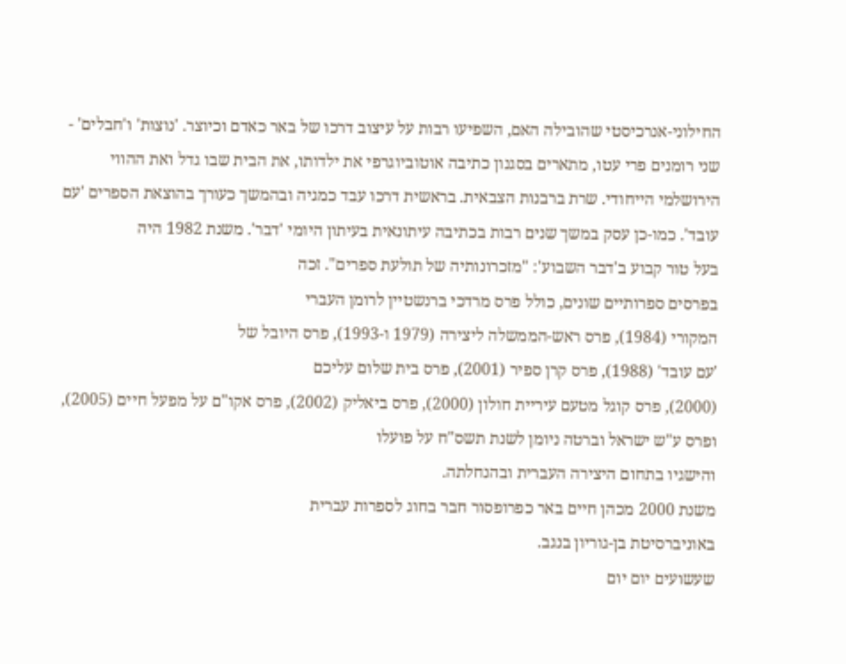החילוני-אנרכיסטי שהובילה האם, השפיעו רבות על עיצוב דרכו של באר כאדם וכיוצר. 'נוצות' ו'חבלים' - שני רומנים פרי עטו, מתארים בסגנון כתיבה אוטוביוגרפי את ילדותו, את הבית שבו גדל ואת ההווי הירושלמי הייחודי. שרת ברבנות הצבאית. בראשית דרכו עבד כמגיה ובהמשך כעורך בהוצאת הספרים 'עם עובד'. כמו-כן עסק במשך שנים רבות בכתיבה עיתונאית בעיתון היומי 'דבר'. משנת 1982 היה
בעל טור קבוע ב'דבר השבוע': "מזכרונותיה של תולעת ספרים". זכה
בפרסים ספרותיים שונים, כולל פרס מרדכי ברנשטיין לרומן העברי
המקורי (1984), פרס ראש-הממשלה ליצירה (1979 ו-1993), פרס היובל של
'עם עובד' (1988), פרס קרן ספיר (2001), פרס בית שלום עליכם
(2000), פרס קוגל מטעם עיריית חולון (2000), פרס ביאליק (2002), פרס אקו"ם על מפעל חיים (2005),
ופרס ע"ש ישראל וברטה ניומן לשנת תשס"ח על פועלו
והישגיו בתחום היצירה העברית ובהנחלתה.
משנת 2000 מכהן חיים באר כפרופסור חבר בחוג לספרות עברית
באוניברסיטת בן-גוריון בנגב.
שעשועים יום יום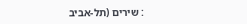: שירים (תל-אביב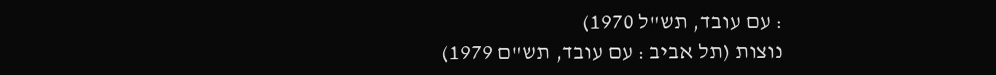: עם עובד, תש"ל 1970)
נוצות (תל אביב : עם עובד, תש"ם 1979)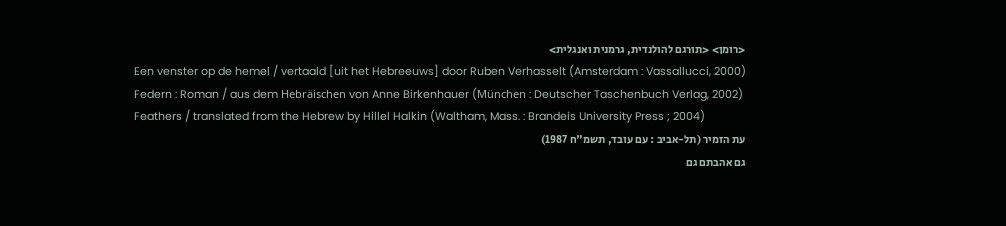<רומן> <תורגם להולנדית, גרמנית ואנגלית>
Een venster op de hemel / vertaald [uit het Hebreeuws] door Ruben Verhasselt (Amsterdam : Vassallucci, 2000)
Federn : Roman / aus dem Hebräischen von Anne Birkenhauer (München : Deutscher Taschenbuch Verlag, 2002)
Feathers / translated from the Hebrew by Hillel Halkin (Waltham, Mass. : Brandeis University Press ; 2004)
עת הזמיר (תל-אביב : עם עובד, תשמ"ח 1987)
גם אהבתם גם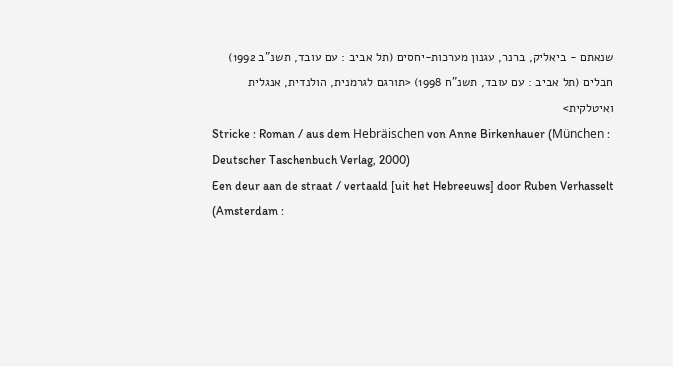שנאתם - ביאליק, ברנר, עגנון מערכות-יחסים (תל אביב : עם עובד, תשנ"ב 1992)
חבלים (תל אביב : עם עובד, תשנ"ח 1998) <תורגם לגרמנית, הולנדית, אנגלית ואיטלקית>
Stricke : Roman / aus dem Hebräischen von Anne Birkenhauer (München : Deutscher Taschenbuch Verlag, 2000)
Een deur aan de straat / vertaald [uit het Hebreeuws] door Ruben Verhasselt (Amsterdam :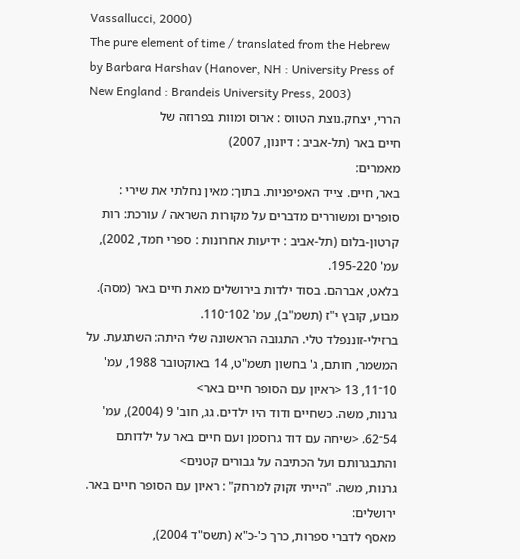Vassallucci, 2000)
The pure element of time / translated from the Hebrew by Barbara Harshav (Hanover, NH : University Press of New England : Brandeis University Press, 2003)
הררי, יצחק.נוצת הטווס : ארוס ומוות בפרוזה של
חיים באר (תל-אביב : דיונון, 2007)
מאמרים:
באר, חיים. צייד האפיפניות. בתוך: מאין נחלתי את שירי : סופרים ומשוררים מדברים על מקורות השראה / עורכת: רות קרטון-בלום (תל-אביב : ידיעות אחרונות : ספרי חמד, 2002), עמ' 195-220.
בלאט, אברהם. בסוד ילדות בירושלים מאת חיים באר (מסה). מבוע, קובץ י"ז (תשמ"ב), עמ' 102־110.
ברזילי-זוננפלד טלי. התגובה הראשונה שלי היתה: השתגעת. על המשמר, חותם, ג' בחשון תשמ"ט, 14 באוקטובר 1988, עמ' 10־11, 13 <ראיון עם הסופר חיים באר>
גרנות, משה. כשחיים ודוד היו ילדים. גג, חוב' 9 (2004), עמ' 54־62. <שיחה עם דוד גרוסמן ועם חיים באר על ילדותם והתבגרותם ועל הכתיבה על גבורים קטנים>
גרנות, משה. "הייתי זקוק למרחק" : ראיון עם הסופר חיים באר. ירושלים:
מאסף לדברי ספרות, כרך כ'-כ"א (תשס"ד 2004),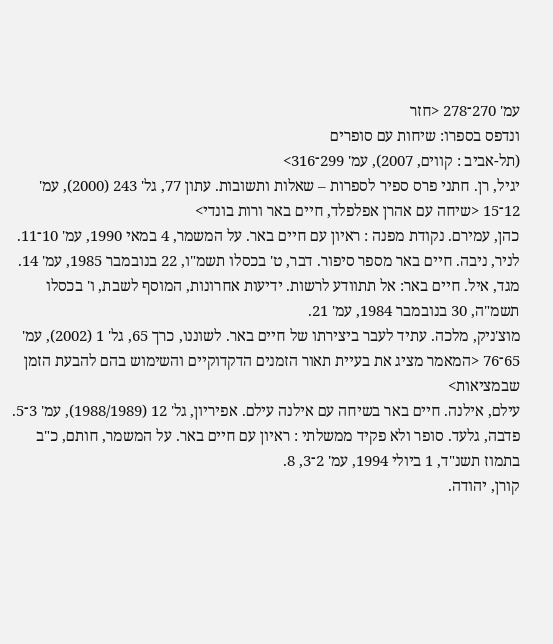עמ' 270־278 <חזר
ונדפס בספרו: שיחות עם סופרים
(תל-אביב : קווים, 2007), עמ' 299־316>
יגיל, רן. חתני פרס ספיר לספרות – שאלות ותשובות. עתון 77, גל' 243 (2000), עמ' 12־15 <שיחה עם אהרן אפלפלד, חיים באר ורות בונדי>
כהן, עמירם. נקודת מפנה : ראיון עם חיים באר. על המשמר, 4 במאי 1990, עמ' 10־11.
לניר, ניבה. חיים באר מספר סיפור. דבר, ט' בכסלו תשמ"ו, 22 בנובמבר 1985, עמ' 14.
מגד, איל. חיים באר: אל תתוודע לרשות. ידיעות אחרונות, המוסף לשבת, ו' בכסלו תשמ"ה, 30 בנובמבר 1984, עמ' 21.
מוצ'ניק, מלכה. עתיד לעבר ביצירתו של חיים באר. לשוננו, כרך 65, גל' 1 (2002), עמ' 65־76 <המאמר מציג את בעיית תאור הזמנים הדקדוקיים והשימוש בהם להבעת הזמן שבמציאות>
עילם, אילנה. חיים באר בשיחה עם אילנה עילם. אפיריון, גל' 12 (1988/1989), עמ' 3־5.
פדבה, גלעד. סופר ולא פקיד ממשלתי : ראיון עם חיים באר. על המשמר, חותם, כ"ב בתמוז תשנ"ד, 1 ביולי 1994, עמ' 2־3, 8.
קורן, יהודה.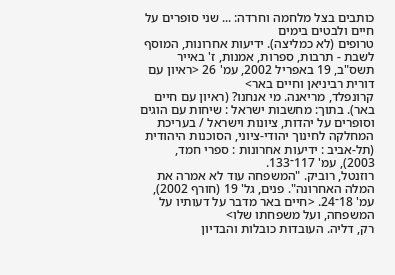כותבים בצל מלחמה וחרדה: ... שני סופרים על חיים ולבטים בימים
טרופים (לא כמליצה). ידיעות אחרונות, המוסף לשבת - תרבות, ספרות, אמנות, ז' באייר
תשס"ב, 19 באפריל 2002, עמ' 26 <ראיון עם דורית רביניאן וחיים באר>
קרונפלד, מריאנה. מי אנחנו? (ראיון עם חיים באר). בתוך: מחשבות ישראל : שיחות עם הוגים וסופרים על יהדות, ציונות וישראל / בעריכת המחלקה לחינוך יהודי-ציוני, הסוכנות היהודית (תל-אביב : ידיעות אחרונות : ספרי חמד, 2003), עמ' 117־133.
רוזנטל, רוביק. "המשפחה עוד לא אמרה את המלה האחרונה". פנים, גל' 19 (חורף 2002), עמ' 18־24. <חיים באר מדבר על דעותיו על המשפחה, ועל משפחתו שלו>
רק, דליה. העובדות כובלות והבדיון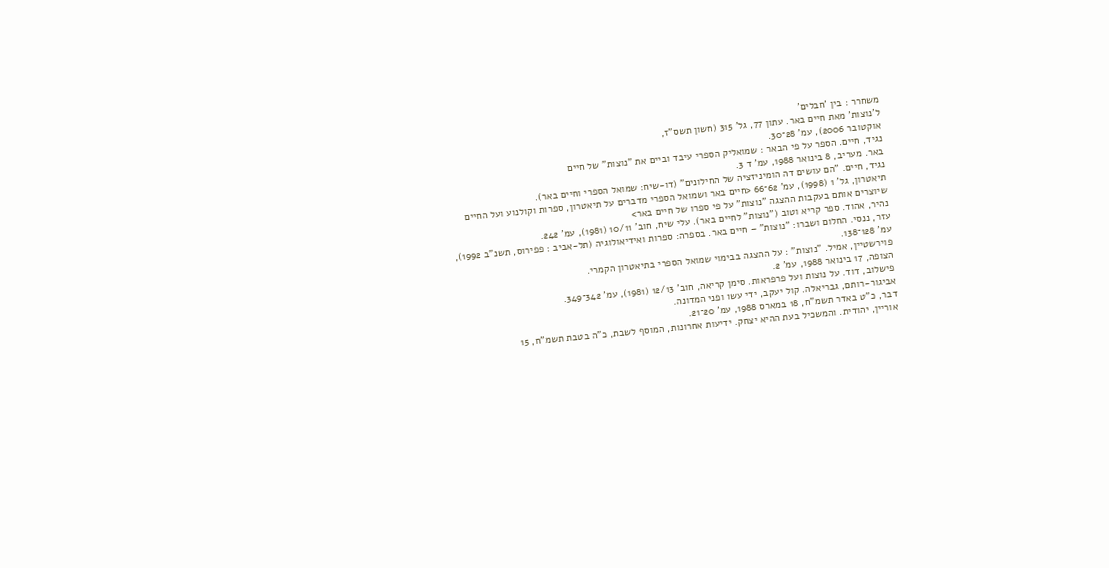משחרר : בין 'חבלים'
ל'נוצות' מאת חיים באר. עתון 77, גל' 315 (חשון תשס"ז,
אוקטובר 2006), עמ' 28־30.
נגיד, חיים. הספר על פי הבאר : שמואליק הספרי עיבד וביים את "נוצות" של חיים
באר. מעריב, 8 בינואר 1988, עמ' ד 3.
נגיד, חיים. "הם עושים דה הומיניזציה של החילונים" (דו-שיח: שמואל הספרי וחיים באר).
תיאטרון, גל' 1 (1998), עמ' 62־66 <חיים באר ושמואל הספרי מדברים על תיאטרון, ספרות וקולנוע ועל החיים שיוצרים אותם בעקבות ההצגה "נוצות" על פי ספרו של חיים באר>
נהיר, אהוד. ספר קריא וטוב ("נוצות" לחיים באר). עלי שיח, חוב' 10/11 (1981), עמ' 242.
עזר, ננסי. החלום ושברו: "נוצות" – חיים באר. בספרה: ספרות ואידיאולוגיה (תל-אביב : פפירוס, תשנ"ב 1992), עמ' 128־138.
פוירשטיין, אמיל. "נוצות" : על ההצגה בבימוי שמואל הספרי בתיאטרון הקמרי.
הצופה, 17 בינואר 1988, עמ' 2.
פישלוב, דוד. על נוצות ועל פרפראות. סימן קריאה, חוב' 12/13 (1981), עמ' 342־349.
אביגור-רותם, גבריאלה. קול יעקב, ידי עשו ופני המדונה.
דבר, כ"ט באדר תשמ"ח, 18 במארס 1988, עמ' 20־21.
אוריין, יהודית. והמשכיל בעת ההיא יצחק. ידיעות אחרונות, המוסף לשבת, כ"ה בטבת תשמ"ח, 15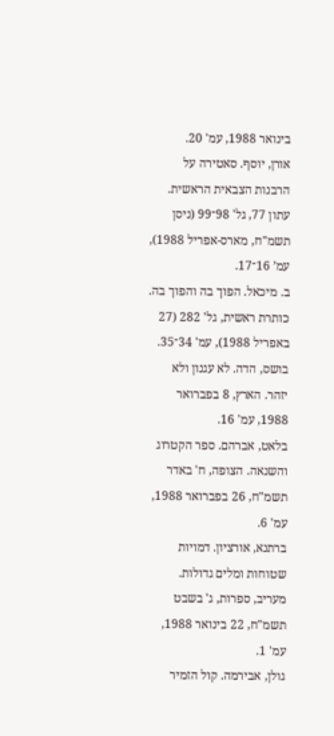בינואר 1988, עמ' 20.
אורן, יוסף. סאטירה על הרבנות הצבאית הראשית. עתון 77, גל' 98־99 (ניסן תשמ"ח, מארס-אפריל 1988), עמ’ 16־17.
ב. מיכאל. הפוך בה והפוך בה. כותרת ראשית, גל' 282 (27 באפריל 1988), עמ' 34־35.
בושס, הדה. לא עגנון ולא יזהר. הארץ, 8 בפברואר 1988, עמ' 16.
בלאט, אברהם. ספר הקטרוג והשנאה. הצופה, ח' באדר תשמ"ח, 26 בפברואר 1988, עמ' 6.
ברתנא, אורציון. דמויות שטוחות ומלים גדולות. מעריב, ספרות, ג' בשבט תשמ"ח, 22 בינואר 1988, עמ' 1.
גולן, אבירמה. קול הזמיר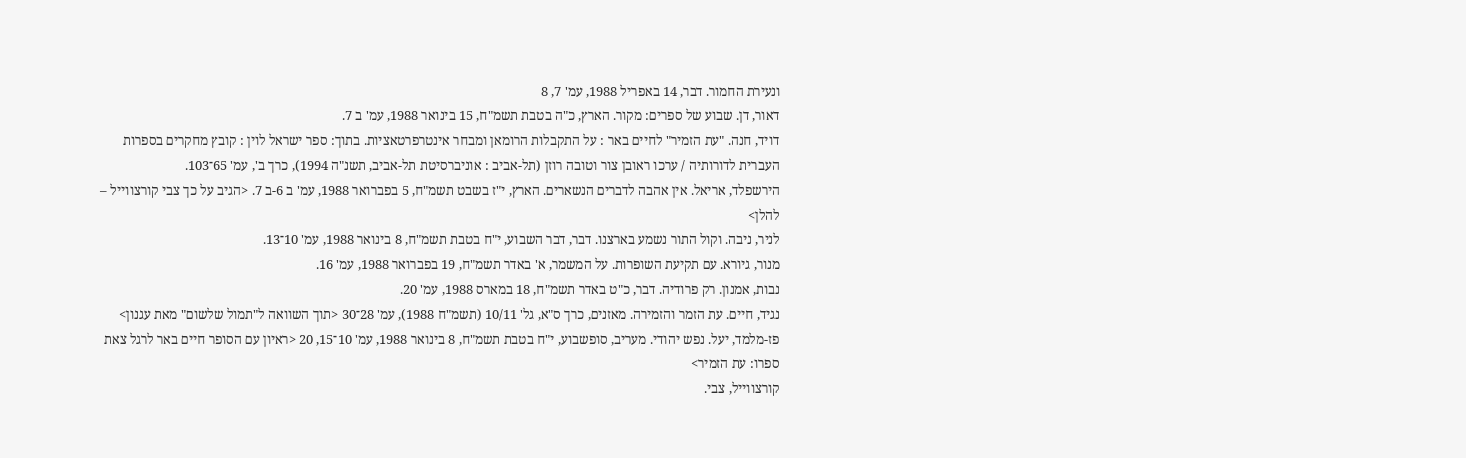ונעירת החמור. דבר, 14 באפריל 1988, עמ' 7, 8
דאור, דן. שבוע של ספרים: מקור. הארץ, כ"ה בטבת תשמ"ח, 15 בינואר 1988, עמ' ב 7.
דויד, חנה. "עת הזמיר" לחיים באר : על התקבלות הרומאן ומבחר אינטרפרטאציות. בתוך: ספר ישראל לוין : קובץ מחקרים בספרות העברית לדורותיה / ערכו ראובן צור וטובה רוזן (תל-אביב : אוניברסיטת תל-אביב, תשנ"ה 1994), כרך ב', עמ' 65־103.
הירשפלד, אריאל. אין אהבה לדברים הנשארים. הארץ, י"ז בשבט תשמ"ח, 5 בפברואר 1988, עמ' ב 6-ב 7. <הגיב על כך צבי קורצווייל – להלן>
לניר, ניבה. וקול התור נשמע בארצנו. דבר, דבר השבוע, י"ח בטבת תשמ"ח, 8 בינואר 1988, עמ' 10־13.
מנור, גיורא. עם תקיעת השופרות. על המשמר, א' באדר תשמ"ח, 19 בפברואר 1988, עמ' 16.
נבות, אמנון. רק פרודיה. דבר, כ"ט באדר תשמ"ח, 18 במארס 1988, עמ' 20.
נגיד, חיים. עת הזמר והזמירה. מאזנים, כרך ס"א, גל' 10/11 (תשמ"ח 1988), עמ' 28־30 <תוך השוואה ל"תמול שלשום" מאת עגנון>
פז-מלמד, יעל. נפש יהודי. מעריב, סופשבוע, י"ח בטבת תשמ"ח, 8 בינואר 1988, עמ' 10־15, 20 <ראיון עם הסופר חיים באר לרגל צאת ספרו: עת הזמיר>
קורצווייל, צבי.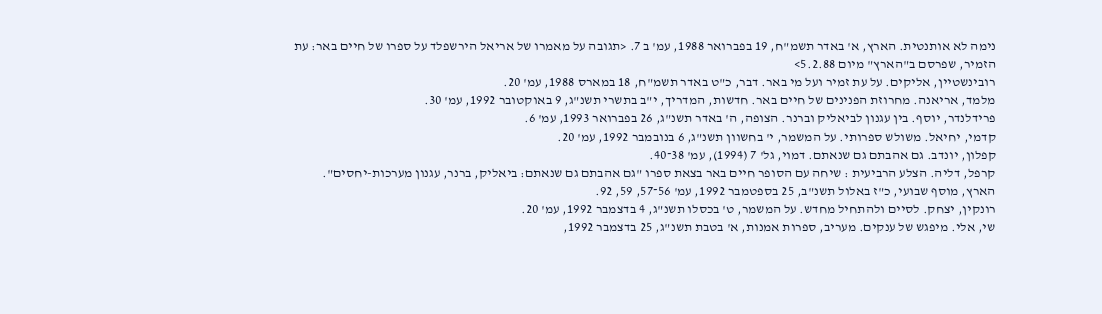נימה לא אותנטית. הארץ, א' באדר תשמ"ח, 19 בפברואר 1988, עמ' ב 7. <תגובה על מאמרו של אריאל הירשפלד על ספרו של חיים באר: עת הזמיר, שפרסם ב"הארץ" מיום 5.2.88>
רובינשטיין, אליקים. על עת זמיר ועל מי באר. דבר, כ"ט באדר תשמ"ח, 18 במארס 1988, עמ' 20.
מלמד, אריאנה. מחרוזת הפנינים של חיים באר. חדשות, המדריך, י"ב בתשרי תשנ"ג, 9 באוקטובר 1992, עמ' 30.
פרידלנדר, יוסף. בין עגנון לביאליק וברנר. הצופה, ה' באדר תשנ"ג, 26 בפברואר 1993, עמ' 6.
קדמי, יחיאל. משולש ספרותי. על המשמר, י' בחשוון תשנ"ג, 6 בנובמבר 1992, עמ' 20.
קפלון, יונדב. גם אהבתם גם שנאתם. דמוי, גל' 7 (1994), עמ' 38־40.
קרפל, דליה. הצלע הרביעית : שיחה עם הסופר חיים באר בצאת ספרו "גם אהבתם גם שנאתם: ביאליק, ברנר, עגנון מערכות-יחסים".
הארץ, מוסף שבועי, כ"ז באלול תשנ"ב, 25 בספטמבר 1992, עמ' 56־57, 59, 92.
רונקין, יצחק. לסיים ולהתחיל מחדש. על המשמר, ט' בכסלו תשנ"ג, 4 בדצמבר 1992, עמ' 20.
שי, אלי. מיפגש של ענקים. מעריב, ספרות אמנות, א' בטבת תשנ"ג, 25 בדצמבר 1992,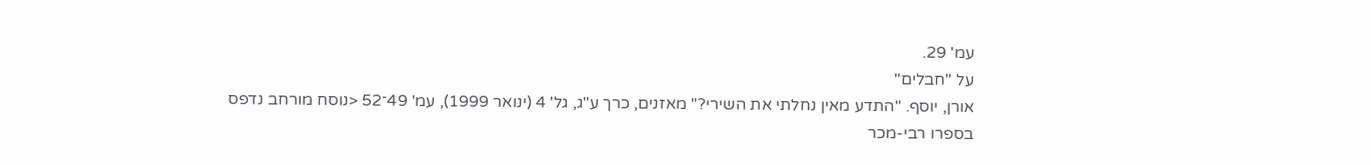עמ' 29.
על "חבלים"
אורן, יוסף. "התדע מאין נחלתי את השירי?" מאזנים, כרך ע"ג, גל' 4 (ינואר 1999), עמ' 49־52 <נוסח מורחב נדפס בספרו רבי-מכר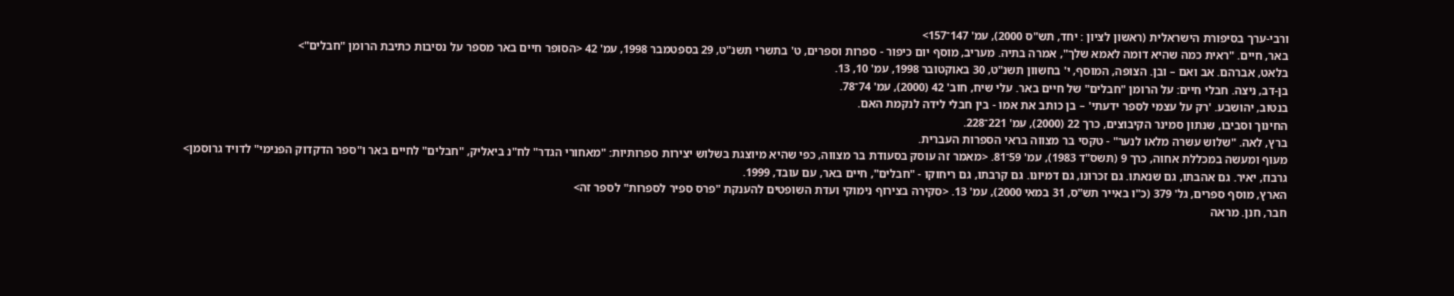ורבי-ערך בסיפורת הישראלית (ראשון לציון : יחד, תש"ס 2000), עמ' 147־157>
באר, חיים. "ראית כמה שהיא דומה לאמא שלך", אמרה בתיה. מעריב, מוסף יום כיפור - ספרות וספרים, ט' בתשרי תשנ"ט, 29 בספטמבר 1998, עמ' 42 <הסופר חיים באר מספר על נסיבות כתיבת הרומן "חבלים">
בלאט, אברהם. אב ואם – ובן. הצופה, המוסף, י' בחשוון תשנ"ט, 30 באוקטובר 1998, עמ' 10, 13.
בן-דב, ניצה. חבלי חיים: על הרומן "חבלים" של חיים באר. עלי שיח, חוב' 42 (2000), עמ' 74־78.
בנטוב, יהושבע. 'רק על עצמי לספר ידעתי' – בן כותב את אמו - בין חבלי לידה לנקמת האם.
החינוך וסביבו, שנתון סמינר הקיבוצים, כרך 22 (2000), עמ' 221־228.
ברץ, לאה. "שלוש עשרה מלאו לנער" - טקסי בר מצווה בראי הספרות העברית.
מעוף ומעשה במכללת אחוה, כרך 9 (תשס"ד 1983), עמ' 59־81. <מאמר זה עוסק בסעודת בר מצווה, כפי שהיא מיוצגת בשלוש יצירות ספרותיות: "מאחורי הגדר" לח"נ ביאליק, "חבלים" לחיים באר ו"ספר הדקדוק הפנימי" לדויד גרוסמן>
גרבוז, יאיר. גם אהבתו, גם שנאתו. גם זכרונו, גם דמיונו. גם קרבתו, גם ריחוקו - "חבלים", חיים באר, עם עובד, 1999.
הארץ, מוסף ספרים, גל' 379 (כ"ו באייר תש"ס, 31 במאי 2000), עמ' 13. <סקירה בצירוף נימוקי ועדת השופטים להענקת "פרס ספיר לספרות" לספר זה>
חבר, חנן. מראה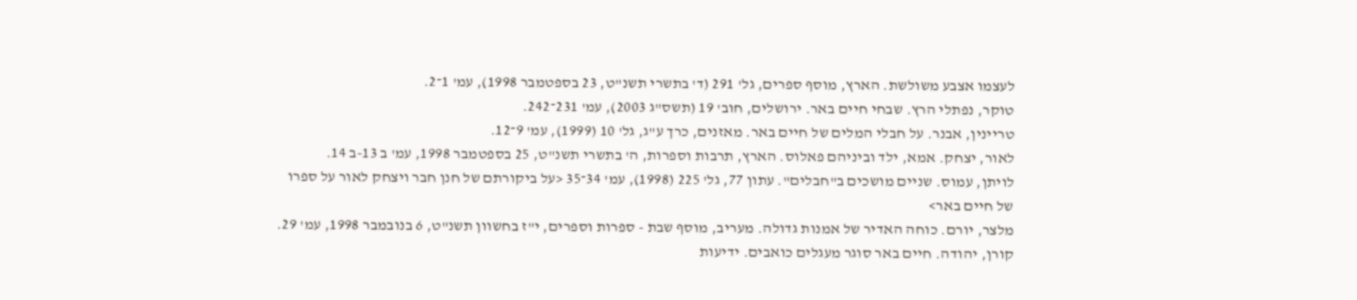לעצמו אצבע משולשת. הארץ, מוסף ספרים, גל' 291 (ד' בתשרי תשנ"ט, 23 בספטמבר 1998), עמ' 1־2.
טוקר, נפתלי הרץ. שבחי חיים באר. ירושלים, חוב' 19 (תשס"ג 2003), עמ' 231־242.
טריינין, אבנר. על חבלי המלים של חיים באר. מאזנים, כרך ע"ג, גל' 10 (1999), עמ' 9־12.
לאור, יצחק. אמא, ילד וביניהם פאלוס. הארץ, תרבות וספרות, ה' בתשרי תשנ"ט, 25 בספטמבר 1998, עמ' ב 13-ב 14.
לויתן, עמוס. שניים מושכים ב"חבלים". עתון 77, גל' 225 (1998), עמ' 34־35 <על ביקורתם של חנן חבר ויצחק לאור על ספרו של חיים באר>
מלצר, יורם. כוחה האדיר של אמנות גדולה. מעריב, מוסף שבת - ספרות וספרים, י"ז בחשוון תשנ"ט, 6 בנובמבר 1998, עמ' 29.
קורן, יהודה. חיים באר סוגר מעגלים כואבים. ידיעות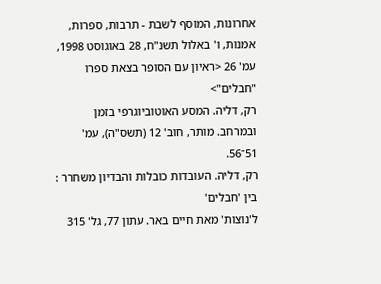אחרונות, המוסף לשבת - תרבות, ספרות, אמנות, ו' באלול תשנ"ח, 28 באוגוסט 1998, עמ' 26 <ראיון עם הסופר בצאת ספרו "חבלים">
רק, דליה. המסע האוטוביוגרפי בזמן ובמרחב. מותר, חוב' 12 (תשס"ה), עמ' 51־56.
רק, דליה. העובדות כובלות והבדיון משחרר : בין 'חבלים'
ל'נוצות' מאת חיים באר. עתון 77, גל' 315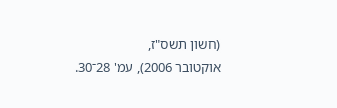(חשון תשס"ז,
אוקטובר 2006), עמ' 28־30.